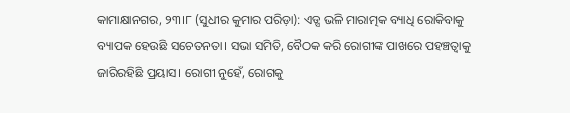କାମାକ୍ଷାନଗର, ୨୩।୮ (ସୁଧୀର କୁମାର ପରିଡ଼ା): ଏଡ୍ସ ଭଳି ମାରାତ୍ମକ ବ୍ୟାଧି ରୋକିବାକୁ ବ୍ୟାପକ ହେଉଛି ସଚେତନତା। ସଭା ସମିତି, ବୈଠକ କରି ରୋଗୀଙ୍କ ପାଖରେ ପହଞ୍ଚତ୍ବାକୁ ଜାରିରହିଛି ପ୍ରୟାସ। ରୋଗୀ ନୁହେଁ, ରୋଗକୁ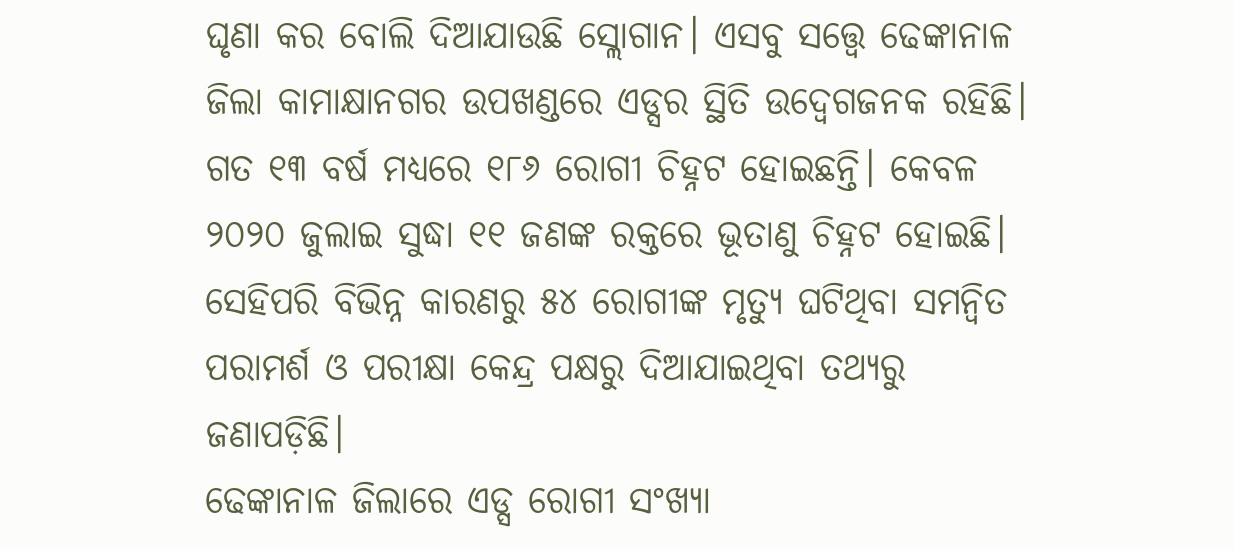ଘୃଣା କର ବୋଲି ଦିଆଯାଉଛି ସ୍ଲୋଗାନ। ଏସବୁ ସତ୍ତ୍ୱେ ଢେଙ୍କାନାଳ ଜିଲା କାମାକ୍ଷାନଗର ଉପଖଣ୍ଡରେ ଏଡ୍ସର ସ୍ଥିତି ଉଦ୍ବେଗଜନକ ରହିଛି। ଗତ ୧୩ ବର୍ଷ ମଧ୍ୟରେ ୧୮୬ ରୋଗୀ ଚିହ୍ନଟ ହୋଇଛନ୍ତି। କେବଳ ୨୦୨୦ ଜୁଲାଇ ସୁଦ୍ଧା ୧୧ ଜଣଙ୍କ ରକ୍ତରେ ଭୂତାଣୁ ଚିହ୍ନଟ ହୋଇଛି। ସେହିପରି ବିଭିନ୍ନ କାରଣରୁ ୫୪ ରୋଗୀଙ୍କ ମୃତ୍ୟୁ ଘଟିଥିବା ସମନ୍ବିତ ପରାମର୍ଶ ଓ ପରୀକ୍ଷା କେନ୍ଦ୍ର ପକ୍ଷରୁ ଦିଆଯାଇଥିବା ତଥ୍ୟରୁ ଜଣାପଡ଼ିଛି।
ଢେଙ୍କାନାଳ ଜିଲାରେ ଏଡ୍ସ ରୋଗୀ ସଂଖ୍ୟା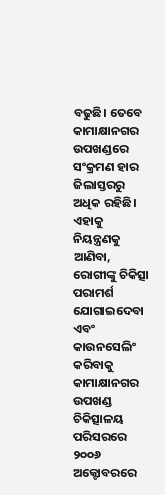ବଢୁଛି। ତେବେ କାମାକ୍ଷାନଗର ଉପଖଣ୍ଡରେ ସଂକ୍ରମଣ ହାର ଜିଲାସ୍ତରରୁ ଅଧିକ ରହିଛି। ଏହାକୁ ନିୟନ୍ତ୍ରଣକୁ ଆଣିବା, ରୋଗୀଙ୍କୁ ଚିକିତ୍ସା ପରାମର୍ଶ ଯୋଗାଇଦେବା ଏବଂ କାଉନସେଲିଂ କରିବାକୁ କାମାକ୍ଷାନଗର ଉପଖଣ୍ଡ ଚିକିତ୍ସାଳୟ ପରିସରରେ ୨୦୦୬ ଅକ୍ଟୋବରରେ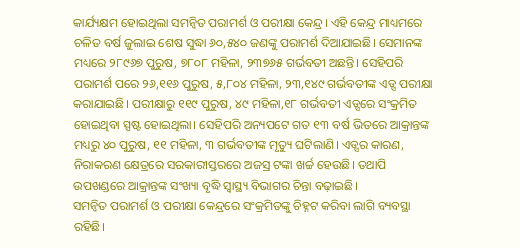କାର୍ଯ୍ୟକ୍ଷମ ହୋଇଥିଲା ସମନ୍ବିତ ପରାମର୍ଶ ଓ ପରୀକ୍ଷା କେନ୍ଦ୍ର। ଏହି କେନ୍ଦ୍ର ମାଧ୍ୟମରେ ଚଳିତ ବର୍ଷ ଜୁଲାଇ ଶେଷ ସୁଦ୍ଧା ୬୦,୫୪୦ ଜଣଙ୍କୁ ପରାମର୍ଶ ଦିଆଯାଇଛି। ସେମାନଙ୍କ ମଧ୍ୟରେ ୨୮୯୬୭ ପୁରୁଷ, ୭୮୦୮ ମହିଳା, ୨୩୭୬୫ ଗର୍ଭବତୀ ଅଛନ୍ତି। ସେହିପରି ପରାମର୍ଶ ପରେ ୨୬,୧୧୬ ପୁରୁଷ, ୫,୮୦୪ ମହିଳା, ୨୩,୧୪୯ ଗର୍ଭବତୀଙ୍କ ଏଡ୍ସ ପରୀକ୍ଷା କରାଯାଇଛି। ପରୀକ୍ଷାରୁ ୧୧୯ ପୁରୁଷ, ୪୯ ମହିଳା,୧୮ ଗର୍ଭବତୀ ଏଡ୍ସରେ ସଂକ୍ରମିତ ହୋଇଥିବା ସ୍ପଷ୍ଟ ହୋଇଥିଲା। ସେହିପରି ଅନ୍ୟପଟେ ଗତ ୧୩ ବର୍ଷ ଭିତରେ ଆକ୍ରାନ୍ତଙ୍କ ମଧ୍ୟରୁ ୪୦ ପୁରୁଷ, ୧୧ ମହିଳା, ୩ ଗର୍ଭବତୀଙ୍କ ମୃତ୍ୟୁ ଘଟିଲାଣି। ଏଡ୍ସର କାରଣ, ନିରାକରଣ କ୍ଷେତ୍ରରେ ସରକାରୀସ୍ତରରେ ଅଜସ୍ର ଟଙ୍କା ଖର୍ଚ୍ଚ ହେଉଛି। ତଥାପି ଉପଖଣ୍ଡରେ ଆକ୍ରାନ୍ତଙ୍କ ସଂଖ୍ୟା ବୃଦ୍ଧି ସ୍ବାସ୍ଥ୍ୟ ବିଭାଗର ଚିନ୍ତା ବଢ଼ାଇଛି।
ସମନ୍ବିତ ପରାମର୍ଶ ଓ ପରୀକ୍ଷା କେନ୍ଦ୍ରରେ ସଂକ୍ରମିତଙ୍କୁ ଚିହ୍ନଟ କରିବା ଲାଗି ବ୍ୟବସ୍ଥା ରହିଛି।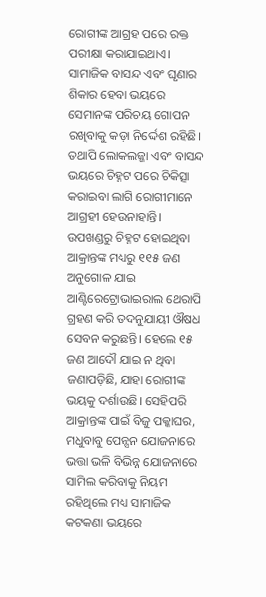ରୋଗୀଙ୍କ ଆଗ୍ରହ ପରେ ରକ୍ତ ପରୀକ୍ଷା କରାଯାଇଥାଏ। ସାମାଜିକ ବାସନ୍ଦ ଏବଂ ଘୃଣାର ଶିକାର ହେବା ଭୟରେ ସେମାନଙ୍କ ପରିଚୟ ଗୋପନ ରଖିବାକୁ କଡ଼ା ନିର୍ଦ୍ଦେଶ ରହିଛି। ତଥାପି ଲୋକଲଜ୍ଜା ଏବଂ ବାସନ୍ଦ ଭୟରେ ଚିହ୍ନଟ ପରେ ଚିକିତ୍ସା କରାଇବା ଲାଗି ରୋଗୀମାନେ ଆଗ୍ରହୀ ହେଉନାହାନ୍ତି। ଉପଖଣ୍ଡରୁ ଚିହ୍ନଟ ହୋଇଥିବା ଆକ୍ରାନ୍ତଙ୍କ ମଧ୍ୟରୁ ୧୧୫ ଜଣ ଅନୁଗୋଳ ଯାଇ ଆଣ୍ଟିରେଟ୍ରୋଭାଇରାଲ ଥେରାପି ଗ୍ରହଣ କରି ତଦନୁଯାୟୀ ଔଷଧ ସେବନ କରୁଛନ୍ତି। ହେଲେ ୧୫ ଜଣ ଆଦୌ ଯାଇ ନ ଥିବା ଜଣାପଡ଼ିଛି, ଯାହା ରୋଗୀଙ୍କ ଭୟକୁ ଦର୍ଶାଉଛି। ସେହିପରି ଆକ୍ରାନ୍ତଙ୍କ ପାଇଁ ବିଜୁ ପକ୍କାଘର, ମଧୁବାବୁ ପେନ୍ସନ ଯୋଜନାରେ ଭତ୍ତା ଭଳି ବିଭିନ୍ନ ଯୋଜନାରେ ସାମିଲ କରିବାକୁ ନିୟମ ରହିଥିଲେ ମଧ୍ୟ ସାମାଜିକ କଟକଣା ଭୟରେ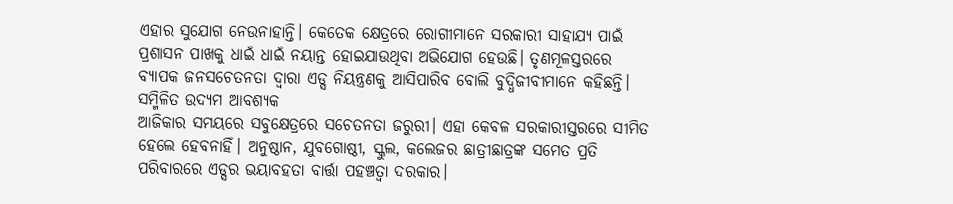ଏହାର ସୁଯୋଗ ନେଉନାହାନ୍ତି। କେତେକ କ୍ଷେତ୍ରରେ ରୋଗୀମାନେ ସରକାରୀ ସାହାଯ୍ୟ ପାଇଁ ପ୍ରଶାସନ ପାଖକୁ ଧାଇଁ ଧାଇଁ ନୟାନ୍ତ ହୋଇଯାଉଥିବା ଅଭିଯୋଗ ହେଉଛି। ତୃଣମୂଳସ୍ତରରେ ବ୍ୟାପକ ଜନସଚେତନତା ଦ୍ୱାରା ଏଡ୍ସ ନିୟନ୍ତ୍ରଣକୁ ଆସିପାରିବ ବୋଲି ବୁଦ୍ଧିଜୀବୀମାନେ କହିଛନ୍ତି।
ସମ୍ମିଳିତ ଉଦ୍ୟମ ଆବଶ୍ୟକ
ଆଜିକାର ସମୟରେ ସବୁକ୍ଷେତ୍ରରେ ସଚେତନତା ଜରୁରୀ। ଏହା କେବଳ ସରକାରୀସ୍ତରରେ ସୀମିତ ହେଲେ ହେବନାହିଁ। ଅନୁଷ୍ଠାନ, ଯୁବଗୋଷ୍ଠୀ, ସ୍କୁଲ, କଲେଜର ଛାତ୍ରୀଛାତ୍ରଙ୍କ ସମେତ ପ୍ରତି ପରିବାରରେ ଏଡ୍ସର ଭୟାବହତା ବାର୍ତ୍ତା ପହଞ୍ଚତ୍ବା ଦରକାର।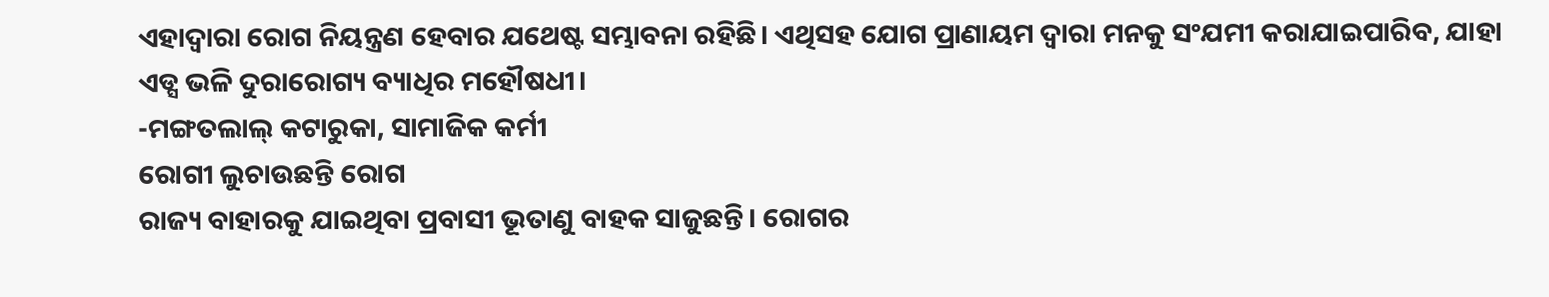ଏହାଦ୍ୱାରା ରୋଗ ନିୟନ୍ତ୍ରଣ ହେବାର ଯଥେଷ୍ଟ ସମ୍ଭାବନା ରହିଛି। ଏଥିସହ ଯୋଗ ପ୍ରାଣାୟମ ଦ୍ୱାରା ମନକୁ ସଂଯମୀ କରାଯାଇପାରିବ, ଯାହା ଏଡ୍ସ ଭଳି ଦୁରାରୋଗ୍ୟ ବ୍ୟାଧିର ମହୌଷଧୀ।
-ମଙ୍ଗତଲାଲ୍ କଟାରୁକା, ସାମାଜିକ କର୍ମୀ
ରୋଗୀ ଲୁଚାଉଛନ୍ତି ରୋଗ
ରାଜ୍ୟ ବାହାରକୁ ଯାଇଥିବା ପ୍ରବାସୀ ଭୂତାଣୁ ବାହକ ସାଜୁଛନ୍ତି। ରୋଗର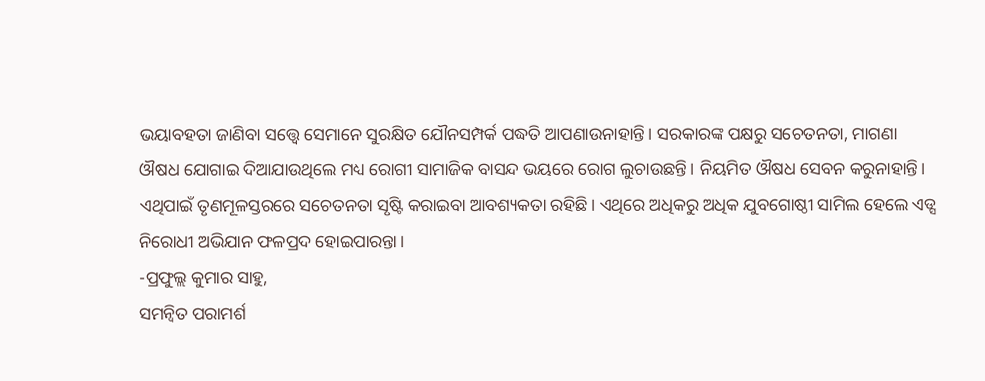ଭୟାବହତା ଜାଣିବା ସତ୍ତ୍ୱେ ସେମାନେ ସୁରକ୍ଷିତ ଯୌନସମ୍ପର୍କ ପଦ୍ଧତି ଆପଣାଉନାହାନ୍ତି। ସରକାରଙ୍କ ପକ୍ଷରୁ ସଚେତନତା, ମାଗଣା ଔଷଧ ଯୋଗାଇ ଦିଆଯାଉଥିଲେ ମଧ୍ୟ ରୋଗୀ ସାମାଜିକ ବାସନ୍ଦ ଭୟରେ ରୋଗ ଲୁଚାଉଛନ୍ତି। ନିୟମିତ ଔଷଧ ସେବନ କରୁନାହାନ୍ତି। ଏଥିପାଇଁ ତୃଣମୂଳସ୍ତରରେ ସଚେତନତା ସୃଷ୍ଟି କରାଇବା ଆବଶ୍ୟକତା ରହିଛି। ଏଥିରେ ଅଧିକରୁ ଅଧିକ ଯୁବଗୋଷ୍ଠୀ ସାମିଲ ହେଲେ ଏଡ୍ସ ନିରୋଧୀ ଅଭିଯାନ ଫଳପ୍ରଦ ହୋଇପାରନ୍ତା।
-ପ୍ରଫୁଲ୍ଲ କୁମାର ସାହୁ,
ସମନ୍ବିତ ପରାମର୍ଶ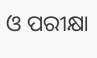ଓ ପରୀକ୍ଷା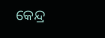କେନ୍ଦ୍ର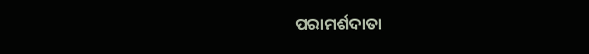ପରାମର୍ଶଦାତା